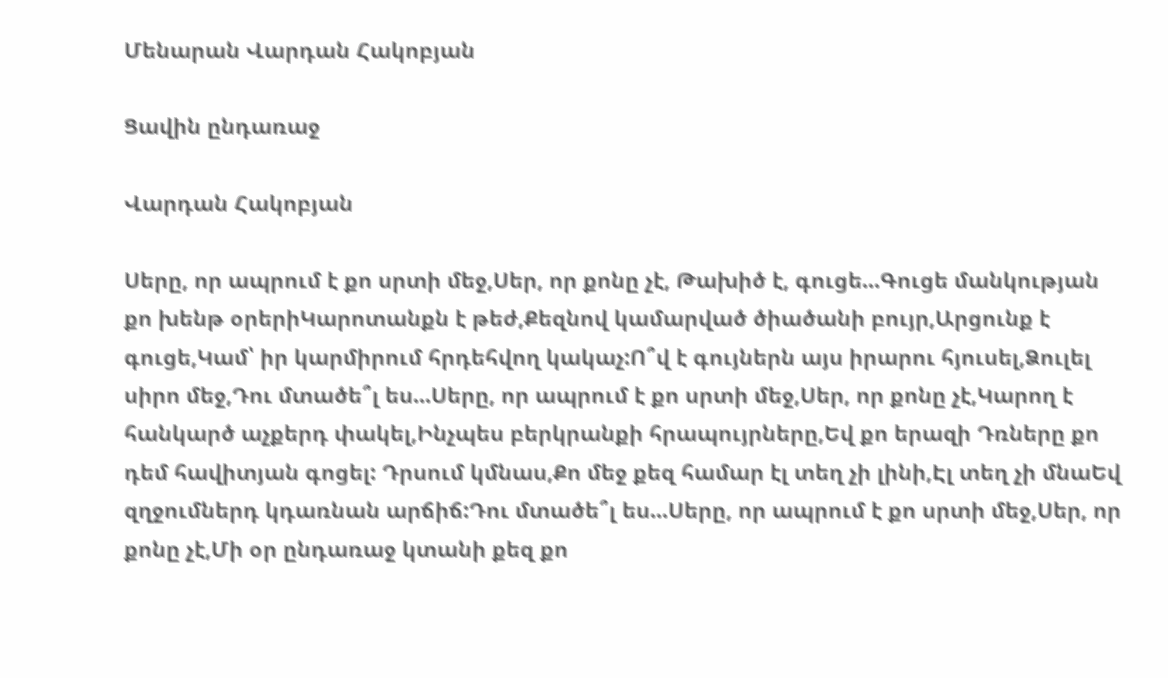Մենարան Վարդան Հակոբյան

Ցավին ընդառաջ

Վարդան Հակոբյան

Սերը, որ ապրում է քո սրտի մեջ,Սեր, որ քոնը չէ, Թախիծ է, գուցե...Գուցե մանկության քո խենթ օրերիԿարոտանքն է թեժ,Քեզնով կամարված ծիածանի բույր,Արցունք է գուցե,Կամ՝ իր կարմիրում հրդեհվող կակաչ:Ո՞վ է գույներն այս իրարու հյուսել,Ձուլել սիրո մեջ,Դու մտածե՞լ ես...Սերը, որ ապրում է քո սրտի մեջ,Սեր, որ քոնը չէ,Կարող է հանկարծ աչքերդ փակել,Ինչպես բերկրանքի հրապույրները,Եվ քո երազի Դռները քո դեմ հավիտյան գոցել: Դրսում կմնաս,Քո մեջ քեզ համար էլ տեղ չի լինի,Էլ տեղ չի մնաԵվ զղջումներդ կդառնան արճիճ:Դու մտածե՞լ ես...Սերը, որ ապրում է քո սրտի մեջ,Սեր, որ քոնը չէ,Մի օր ընդառաջ կտանի քեզ քո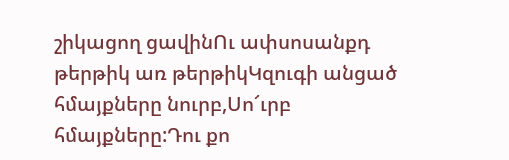շիկացող ցավինՈւ ափսոսանքդ թերթիկ առ թերթիկԿզուգի անցած հմայքները նուրբ,Սո՜ւրբ հմայքները:Դու քո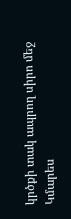կրծքի տակ ապրող սիրո մեջ Կմարես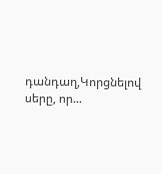դանդաղ,Կորցնելով սերը, որ...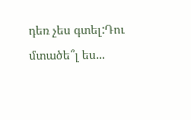դեռ չես գտել:Դու մտածե՞լ ես...